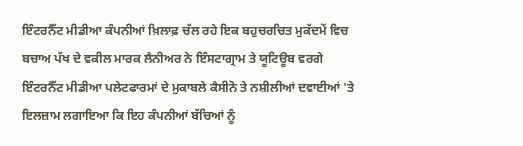ਇੰਟਰਨੈੱਟ ਮੀਡੀਆ ਕੰਪਨੀਆਂ ਖ਼ਿਲਾਫ਼ ਚੱਲ ਰਹੇ ਇਕ ਬਹੁਚਰਚਿਤ ਮੁਕੱਦਮੇਂ ਵਿਚ ਬਚਾਅ ਪੱਖ ਦੇ ਵਕੀਲ ਮਾਰਕ ਲੈਨੀਅਰ ਨੇ ਇੰਸਟਾਗ੍ਰਾਮ ਤੇ ਯੂਟਿਊਬ ਵਰਗੇ ਇੰਟਰਨੈੱਟ ਮੀਡੀਆ ਪਲੇਟਫਾਰਮਾਂ ਦੇ ਮੁਕਾਬਲੇ ਕੈਸੀਨੋ ਤੇ ਨਸ਼ੀਲੀਆਂ ਦਵਾਈਆਂ 'ਤੇ ਇਲਜ਼ਾਮ ਲਗਾਇਆ ਕਿ ਇਹ ਕੰਪਨੀਆਂ ਬੱਚਿਆਂ ਨੂੰ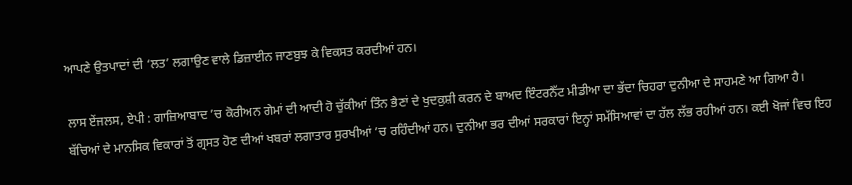ਆਪਣੇ ਉਤਪਾਦਾਂ ਦੀ ‘ਲਤ’ ਲਗਾਉਣ ਵਾਲੇ ਡਿਜ਼ਾਈਨ ਜਾਣਬੁਝ ਕੇ ਵਿਕਸਤ ਕਰਦੀਆਂ ਹਨ।

ਲਾਸ ਏਂਜਲਸ, ਏਪੀ : ਗਾਜ਼ਿਆਬਾਦ ’ਚ ਕੋਰੀਅਨ ਗੇਮਾਂ ਦੀ ਆਦੀ ਹੋ ਚੁੱਕੀਆਂ ਤਿੰਨ ਭੈਣਾਂ ਦੇ ਖੁਦਕੁਸ਼ੀ ਕਰਨ ਦੇ ਬਾਅਦ ਇੰਟਰਨੈੱਟ ਮੀਡੀਆ ਦਾ ਭੱਦਾ ਚਿਹਰਾ ਦੁਨੀਆ ਦੇ ਸਾਹਮਣੇ ਆ ਗਿਆ ਹੈ। ਬੱਚਿਆਂ ਦੇ ਮਾਨਸਿਕ ਵਿਕਾਰਾਂ ਤੋਂ ਗ੍ਰਸਤ ਹੋਣ ਦੀਆਂ ਖਬਰਾਂ ਲਗਾਤਾਰ ਸੁਰਖੀਆਂ ’ਚ ਰਹਿੰਦੀਆਂ ਹਨ। ਦੁਨੀਆ ਭਰ ਦੀਆਂ ਸਰਕਾਰਾਂ ਇਨ੍ਹਾਂ ਸਮੱਸਿਆਵਾਂ ਦਾ ਹੱਲ ਲੱਭ ਰਹੀਆਂ ਹਨ। ਕਈ ਖੋਜਾਂ ਵਿਚ ਇਹ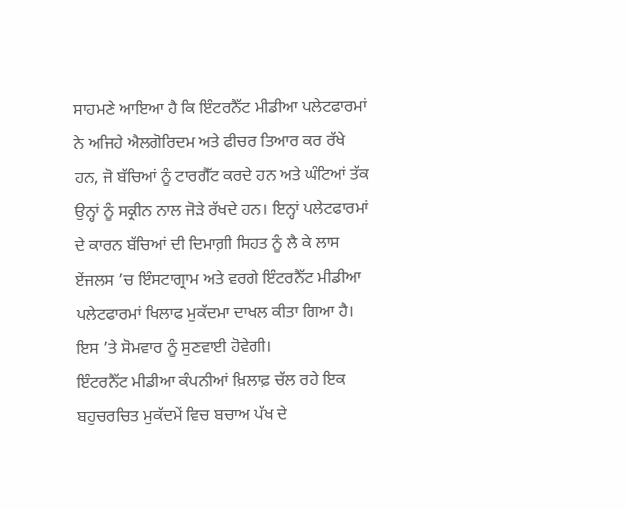ਸਾਹਮਣੇ ਆਇਆ ਹੈ ਕਿ ਇੰਟਰਨੈੱਟ ਮੀਡੀਆ ਪਲੇਟਫਾਰਮਾਂ ਨੇ ਅਜਿਹੇ ਐਲਗੋਰਿਦਮ ਅਤੇ ਫੀਚਰ ਤਿਆਰ ਕਰ ਰੱਖੇ ਹਨ, ਜੋ ਬੱਚਿਆਂ ਨੂੰ ਟਾਰਗੈੱਟ ਕਰਦੇ ਹਨ ਅਤੇ ਘੰਟਿਆਂ ਤੱਕ ਉਨ੍ਹਾਂ ਨੂੰ ਸਕ੍ਰੀਨ ਨਾਲ ਜੋੜੇ ਰੱਖਦੇ ਹਨ। ਇਨ੍ਹਾਂ ਪਲੇਟਫਾਰਮਾਂ ਦੇ ਕਾਰਨ ਬੱਚਿਆਂ ਦੀ ਦਿਮਾਗ਼ੀ ਸਿਹਤ ਨੂੰ ਲੈ ਕੇ ਲਾਸ ਏਂਜਲਸ ’ਚ ਇੰਸਟਾਗ੍ਰਾਮ ਅਤੇ ਵਰਗੇ ਇੰਟਰਨੈੱਟ ਮੀਡੀਆ ਪਲੇਟਫਾਰਮਾਂ ਖਿਲਾਫ ਮੁਕੱਦਮਾ ਦਾਖਲ ਕੀਤਾ ਗਿਆ ਹੈ। ਇਸ ’ਤੇ ਸੋਮਵਾਰ ਨੂੰ ਸੁਣਵਾਈ ਹੋਵੇਗੀ।
ਇੰਟਰਨੈੱਟ ਮੀਡੀਆ ਕੰਪਨੀਆਂ ਖ਼ਿਲਾਫ਼ ਚੱਲ ਰਹੇ ਇਕ ਬਹੁਚਰਚਿਤ ਮੁਕੱਦਮੇਂ ਵਿਚ ਬਚਾਅ ਪੱਖ ਦੇ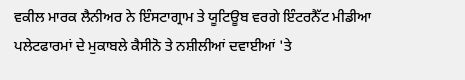ਵਕੀਲ ਮਾਰਕ ਲੈਨੀਅਰ ਨੇ ਇੰਸਟਾਗ੍ਰਾਮ ਤੇ ਯੂਟਿਊਬ ਵਰਗੇ ਇੰਟਰਨੈੱਟ ਮੀਡੀਆ ਪਲੇਟਫਾਰਮਾਂ ਦੇ ਮੁਕਾਬਲੇ ਕੈਸੀਨੋ ਤੇ ਨਸ਼ੀਲੀਆਂ ਦਵਾਈਆਂ 'ਤੇ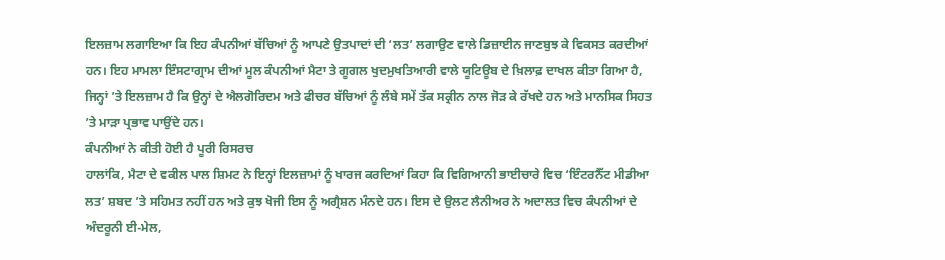ਇਲਜ਼ਾਮ ਲਗਾਇਆ ਕਿ ਇਹ ਕੰਪਨੀਆਂ ਬੱਚਿਆਂ ਨੂੰ ਆਪਣੇ ਉਤਪਾਦਾਂ ਦੀ ‘ਲਤ’ ਲਗਾਉਣ ਵਾਲੇ ਡਿਜ਼ਾਈਨ ਜਾਣਬੁਝ ਕੇ ਵਿਕਸਤ ਕਰਦੀਆਂ ਹਨ। ਇਹ ਮਾਮਲਾ ਇੰਸਟਾਗ੍ਰਾਮ ਦੀਆਂ ਮੂਲ ਕੰਪਨੀਆਂ ਮੈਟਾ ਤੇ ਗੂਗਲ ਖੁਦਮੁਖਤਿਆਰੀ ਵਾਲੇ ਯੂਟਿਊਬ ਦੇ ਖ਼ਿਲਾਫ਼ ਦਾਖਲ ਕੀਤਾ ਗਿਆ ਹੈ, ਜਿਨ੍ਹਾਂ ’ਤੇ ਇਲਜ਼ਾਮ ਹੈ ਕਿ ਉਨ੍ਹਾਂ ਦੇ ਐਲਗੋਰਿਦਮ ਅਤੇ ਫੀਚਰ ਬੱਚਿਆਂ ਨੂੰ ਲੰਬੇ ਸਮੇਂ ਤੱਕ ਸਕ੍ਰੀਨ ਨਾਲ ਜੋੜ ਕੇ ਰੱਖਦੇ ਹਨ ਅਤੇ ਮਾਨਸਿਕ ਸਿਹਤ ’ਤੇ ਮਾੜਾ ਪ੍ਰਭਾਵ ਪਾਉਂਦੇ ਹਨ।
ਕੰਪਨੀਆਂ ਨੇ ਕੀਤੀ ਹੋਈ ਹੈ ਪੂਰੀ ਰਿਸਰਚ
ਹਾਲਾਂਕਿ, ਮੈਟਾ ਦੇ ਵਕੀਲ ਪਾਲ ਸ਼ਿਮਟ ਨੇ ਇਨ੍ਹਾਂ ਇਲਜ਼ਾਮਾਂ ਨੂੰ ਖਾਰਜ ਕਰਦਿਆਂ ਕਿਹਾ ਕਿ ਵਿਗਿਆਨੀ ਭਾਈਚਾਰੇ ਵਿਚ ‘ਇੰਟਰਨੈੱਟ ਮੀਡੀਆ ਲਤ’ ਸ਼ਬਦ ’ਤੇ ਸਹਿਮਤ ਨਹੀਂ ਹਨ ਅਤੇ ਕੁਝ ਖੋਜੀ ਇਸ ਨੂੰ ਅਗ੍ਰੈਸ਼ਨ ਮੰਨਦੇ ਹਨ। ਇਸ ਦੇ ਉਲਟ ਲੈਨੀਅਰ ਨੇ ਅਦਾਲਤ ਵਿਚ ਕੰਪਨੀਆਂ ਦੇ ਅੰਦਰੂਨੀ ਈ-ਮੇਲ,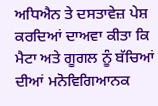ਅਧਿਐਨ ਤੇ ਦਸਤਾਵੇਜ਼ ਪੇਸ਼ ਕਰਦਿਆਂ ਦਾਅਵਾ ਕੀਤਾ ਕਿ ਮੈਟਾ ਅਤੇ ਗੂਗਲ ਨੂੰ ਬੱਚਿਆਂ ਦੀਆਂ ਮਨੋਵਿਗਿਆਨਕ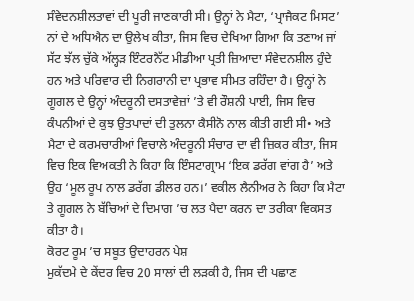ਸੰਵੇਦਨਸ਼ੀਲਤਾਵਾਂ ਦੀ ਪੂਰੀ ਜਾਣਕਾਰੀ ਸੀ। ਉਨ੍ਹਾਂ ਨੇ ਮੈਟਾ, ‘ਪ੍ਰਾਜੈਕਟ ਮਿਸਟ’ ਨਾਂ ਦੇ ਅਧਿਐਨ ਦਾ ਉਲੇਖ ਕੀਤਾ, ਜਿਸ ਵਿਚ ਦੇਖਿਆ ਗਿਆ ਕਿ ਤਣਾਅ ਜਾਂ ਸੱਟ ਝੱਲ ਚੁੱਕੇ ਅੱਲ੍ਹੜ ਇੰਟਰਨੈੱਟ ਮੀਡੀਆ ਪ੍ਰਤੀ ਜ਼ਿਆਦਾ ਸੰਵੇਦਨਸ਼ੀਲ ਹੁੰਦੇ ਹਨ ਅਤੇ ਪਰਿਵਾਰ ਦੀ ਨਿਗਰਾਨੀ ਦਾ ਪ੍ਰਭਾਵ ਸੀਮਤ ਰਹਿੰਦਾ ਹੈ। ਉਨ੍ਹਾਂ ਨੇ ਗੂਗਲ ਦੇ ਉਨ੍ਹਾਂ ਅੰਦਰੂਨੀ ਦਸਤਾਵੇਜ਼ਾਂ ’ਤੇ ਵੀ ਰੌਸ਼ਨੀ ਪਾਈ, ਜਿਸ ਵਿਚ ਕੰਪਨੀਆਂ ਦੇ ਕੁਝ ਉਤਪਾਦਾਂ ਦੀ ਤੁਲਨਾ ਕੈਸੀਨੋ ਨਾਲ ਕੀਤੀ ਗਈ ਸੀ• ਅਤੇ ਮੈਟਾ ਦੇ ਕਰਮਚਾਰੀਆਂ ਵਿਚਾਲੇ ਅੰਦਰੂਨੀ ਸੰਚਾਰ ਦਾ ਵੀ ਜ਼ਿਕਰ ਕੀਤਾ, ਜਿਸ ਵਿਚ ਇਕ ਵਿਅਕਤੀ ਨੇ ਕਿਹਾ ਕਿ ਇੰਸਟਾਗ੍ਰਾਮ ‘ਇਕ ਡਰੱਗ ਵਾਂਗ ਹੈ’ ਅਤੇ ਉਹ ‘ਮੂਲ ਰੂਪ ਨਾਲ ਡਰੱਗ ਡੀਲਰ ਹਨ।’ ਵਕੀਲ ਲੈਨੀਅਰ ਨੇ ਕਿਹਾ ਕਿ ਮੈਟਾ ਤੇ ਗੂਗਲ ਨੇ ਬੱਚਿਆਂ ਦੇ ਦਿਮਾਗ ’ਚ ਲਤ ਪੈਦਾ ਕਰਨ ਦਾ ਤਰੀਕਾ ਵਿਕਸਤ ਕੀਤਾ ਹੈ।
ਕੋਰਟ ਰੂਮ ’ਚ ਸਬੂਤ ਉਦਾਹਰਨ ਪੇਸ਼
ਮੁਕੱਦਮੇ ਦੇ ਕੇਂਦਰ ਵਿਚ 20 ਸਾਲਾਂ ਦੀ ਲੜਕੀ ਹੈ, ਜਿਸ ਦੀ ਪਛਾਣ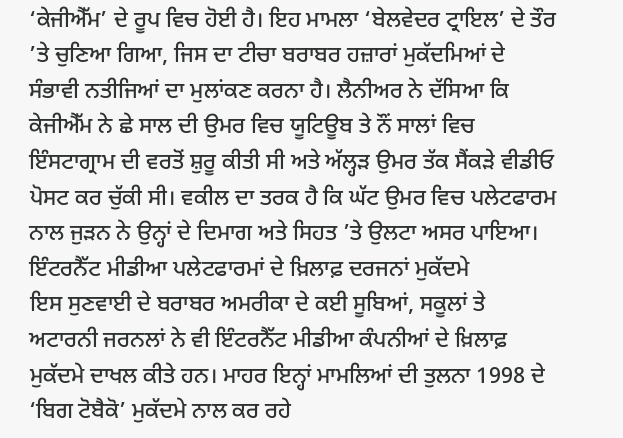‘ਕੇਜੀਐੱਮ’ ਦੇ ਰੂਪ ਵਿਚ ਹੋਈ ਹੈ। ਇਹ ਮਾਮਲਾ ‘ਬੇਲਵੇਦਰ ਟ੍ਰਾਇਲ’ ਦੇ ਤੌਰ ’ਤੇ ਚੁਣਿਆ ਗਿਆ, ਜਿਸ ਦਾ ਟੀਚਾ ਬਰਾਬਰ ਹਜ਼ਾਰਾਂ ਮੁਕੱਦਮਿਆਂ ਦੇ ਸੰਭਾਵੀ ਨਤੀਜਿਆਂ ਦਾ ਮੁਲਾਂਕਣ ਕਰਨਾ ਹੈ। ਲੈਨੀਅਰ ਨੇ ਦੱਸਿਆ ਕਿ ਕੇਜੀਐੱਮ ਨੇ ਛੇ ਸਾਲ ਦੀ ਉਮਰ ਵਿਚ ਯੂਟਿਊਬ ਤੇ ਨੌਂ ਸਾਲਾਂ ਵਿਚ ਇੰਸਟਾਗ੍ਰਾਮ ਦੀ ਵਰਤੋਂ ਸ਼ੁਰੂ ਕੀਤੀ ਸੀ ਅਤੇ ਅੱਲ੍ਹੜ ਉਮਰ ਤੱਕ ਸੈਂਕੜੇ ਵੀਡੀਓ ਪੋਸਟ ਕਰ ਚੁੱਕੀ ਸੀ। ਵਕੀਲ ਦਾ ਤਰਕ ਹੈ ਕਿ ਘੱਟ ਉਮਰ ਵਿਚ ਪਲੇਟਫਾਰਮ ਨਾਲ ਜੁੜਨ ਨੇ ਉਨ੍ਹਾਂ ਦੇ ਦਿਮਾਗ ਅਤੇ ਸਿਹਤ ’ਤੇ ਉਲਟਾ ਅਸਰ ਪਾਇਆ।
ਇੰਟਰਨੈੱਟ ਮੀਡੀਆ ਪਲੇਟਫਾਰਮਾਂ ਦੇ ਖ਼ਿਲਾਫ਼ ਦਰਜਨਾਂ ਮੁਕੱਦਮੇ
ਇਸ ਸੁਣਵਾਈ ਦੇ ਬਰਾਬਰ ਅਮਰੀਕਾ ਦੇ ਕਈ ਸੂਬਿਆਂ, ਸਕੂਲਾਂ ਤੇ ਅਟਾਰਨੀ ਜਰਨਲਾਂ ਨੇ ਵੀ ਇੰਟਰਨੈੱਟ ਮੀਡੀਆ ਕੰਪਨੀਆਂ ਦੇ ਖ਼ਿਲਾਫ਼ ਮੁਕੱਦਮੇ ਦਾਖਲ ਕੀਤੇ ਹਨ। ਮਾਹਰ ਇਨ੍ਹਾਂ ਮਾਮਲਿਆਂ ਦੀ ਤੁਲਨਾ 1998 ਦੇ ‘ਬਿਗ ਟੋਬੈਕੋ’ ਮੁਕੱਦਮੇ ਨਾਲ ਕਰ ਰਹੇ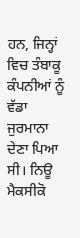ਹਨ, ਜਿਨ੍ਹਾਂ ਵਿਚ ਤੰਬਾਕੂ ਕੰਪਨੀਆਂ ਨੂੰ ਵੱਡਾ ਜੁਰਮਾਨਾ ਦੇਣਾ ਪਿਆ ਸੀ। ਨਿਊ ਮੈਕਸੀਕੋ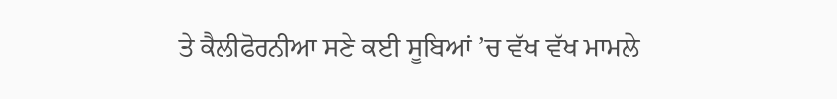ਤੇ ਕੈਲੀਫੋਰਨੀਆ ਸਣੇ ਕਈ ਸੂਬਿਆਂ ’ਚ ਵੱਖ ਵੱਖ ਮਾਮਲੇ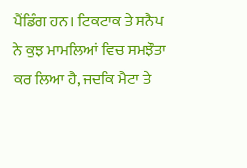ਪੈਂਡਿੰਗ ਹਨ। ਟਿਕਟਾਕ ਤੇ ਸਨੈਪ ਨੇ ਕੁਝ ਮਾਮਲਿਆਂ ਵਿਚ ਸਮਝੌਤਾ ਕਰ ਲਿਆ ਹੈ, ਜਦਕਿ ਮੈਟਾ ਤੇ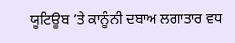ਯੂਟਿਊਬ ’ਤੇ ਕਾਨੂੰਨੀ ਦਬਾਅ ਲਗਾਤਾਰ ਵਧ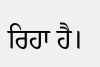ਰਿਹਾ ਹੈ।